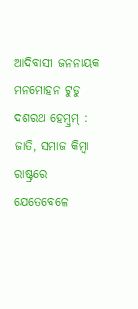ଆଦିବାସୀ ଜନନାୟକ ମନମୋହନ ଟୁଡୁ
ଦଶରଥ ହେମ୍ବ୍ରମ୍ :
ଜାତି, ସମାଜ କିମ୍ବା ରାଷ୍ଟ୍ରରେ ଯେତେବେଳେ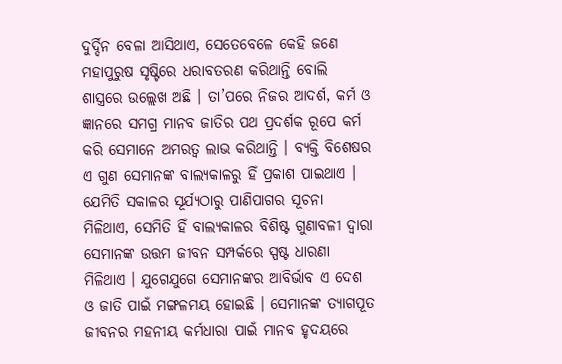ଦୁର୍ଦ୍ଦିନ ବେଳା ଆସିଥାଏ, ସେତେବେଳେ କେହି ଜଣେ ମହାପୁରୁଷ ସୃଷ୍ଟିରେ ଧରାବତରଣ କରିଥାନ୍ତି ବୋଲି ଶାସ୍ତ୍ରରେ ଉଲ୍ଲେଖ ଅଛି । ତା’ପରେ ନିଜର ଆଦର୍ଶ, କର୍ମ ଓ ଜ୍ଞାନରେ ସମଗ୍ର ମାନବ ଜାତିର ପଥ ପ୍ରଦର୍ଶକ ରୂପେ କର୍ମ କରି ସେମାନେ ଅମରତ୍ୱ ଲାଭ କରିଥାନ୍ତି । ବ୍ୟକ୍ତି ବିଶେଷର ଏ ଗୁଣ ସେମାନଙ୍କ ବାଲ୍ୟକାଳରୁ ହିଁ ପ୍ରକାଶ ପାଇଥାଏ । ଯେମିତି ସକାଳର ସୂର୍ଯ୍ୟଠାରୁ ପାଣିପାଗର ସୂଚନା ମିଳିଥାଏ, ସେମିତି ହିଁ ବାଲ୍ୟକାଳର ବିଶିଷ୍ଟ ଗୁଣାବଳୀ ଦ୍ୱାରା ସେମାନଙ୍କ ଉତ୍ତମ ଜୀବନ ସମ୍ପର୍କରେ ସ୍ପଷ୍ଟ ଧାରଣା ମିଳିଥାଏ । ଯୁଗେଯୁଗେ ସେମାନଙ୍କର ଆବିର୍ଭାବ ଏ ଦେଶ ଓ ଜାତି ପାଇଁ ମଙ୍ଗଳମୟ ହୋଇଛି । ସେମାନଙ୍କ ତ୍ୟାଗପୂତ ଜୀବନର ମହନୀୟ କର୍ମଧାରା ପାଇଁ ମାନବ ହୃଦୟରେ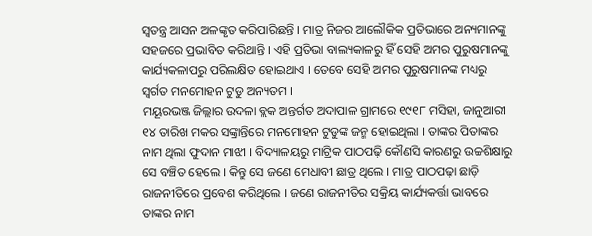ସ୍ୱତନ୍ତ୍ର ଆସନ ଅଳଙ୍କୃତ କରିପାରିଛନ୍ତି । ମାତ୍ର ନିଜର ଆଲୌକିକ ପ୍ରତିଭାରେ ଅନ୍ୟମାନଙ୍କୁ ସହଜରେ ପ୍ରଭାବିତ କରିଥାନ୍ତି । ଏହି ପ୍ରତିଭା ବାଲ୍ୟକାଳରୁ ହିଁ ସେହି ଅମର ପୁରୁଷମାନଙ୍କୁ କାର୍ଯ୍ୟକଳାପରୁ ପରିଲକ୍ଷିତ ହୋଇଥାଏ । ତେବେ ସେହି ଅମର ପୁରୁଷମାନଙ୍କ ମଧ୍ୟରୁ ସ୍ୱର୍ଗତ ମନମୋହନ ଟୁଡୁ ଅନ୍ୟତମ ।
ମୟୂରଭଞ୍ଜ ଜିଲ୍ଲାର ଉଦଳା ବ୍ଲକ ଅନ୍ତର୍ଗତ ଅଦାପାଳ ଗ୍ରାମରେ ୧୯୧୮ ମସିହା, ଜାନୁଆରୀ ୧୪ ତାରିଖ ମକର ସଙ୍କ୍ରାନ୍ତିରେ ମନମୋହନ ଟୁଡୁଙ୍କ ଜନ୍ମ ହୋଇଥିଲା । ତାଙ୍କର ପିତାଙ୍କର ନାମ ଥିଲା ଫୁଦାନ ମାଝୀ । ବିଦ୍ୟାଳୟରୁ ମାଟ୍ରିକ ପାଠପଢ଼ି କୌଣସି କାରଣରୁ ଉଚ୍ଚଶିକ୍ଷାରୁ ସେ ବଞ୍ଚିତ ହେଲେ । କିନ୍ତୁ ସେ ଜଣେ ମେଧାବୀ ଛାତ୍ର ଥିଲେ । ମାତ୍ର ପାଠପଢ଼ା ଛାଡ଼ି ରାଜନୀତିରେ ପ୍ରବେଶ କରିଥିଲେ । ଜଣେ ରାଜନୀତିର ସକ୍ରିୟ କାର୍ଯ୍ୟକର୍ତ୍ତା ଭାବରେ ତାଙ୍କର ନାମ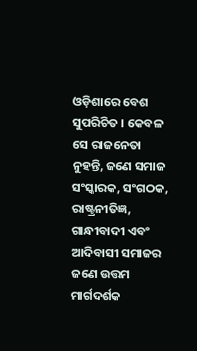ଓଡ଼ିଶାରେ ବେଶ ସୁପରିଚିତ । କେବଳ ସେ ରାଜନେତା ନୁହନ୍ତି, ଜଣେ ସମାଜ ସଂସ୍କାରକ, ସଂଗଠକ, ରାଷ୍ଟ୍ରନୀତିଜ୍ଞ, ଗାନ୍ଧୀବାଦୀ ଏବଂ ଆଦିବାସୀ ସମାଜର ଜଣେ ଉତ୍ତମ ମାର୍ଗଦର୍ଶକ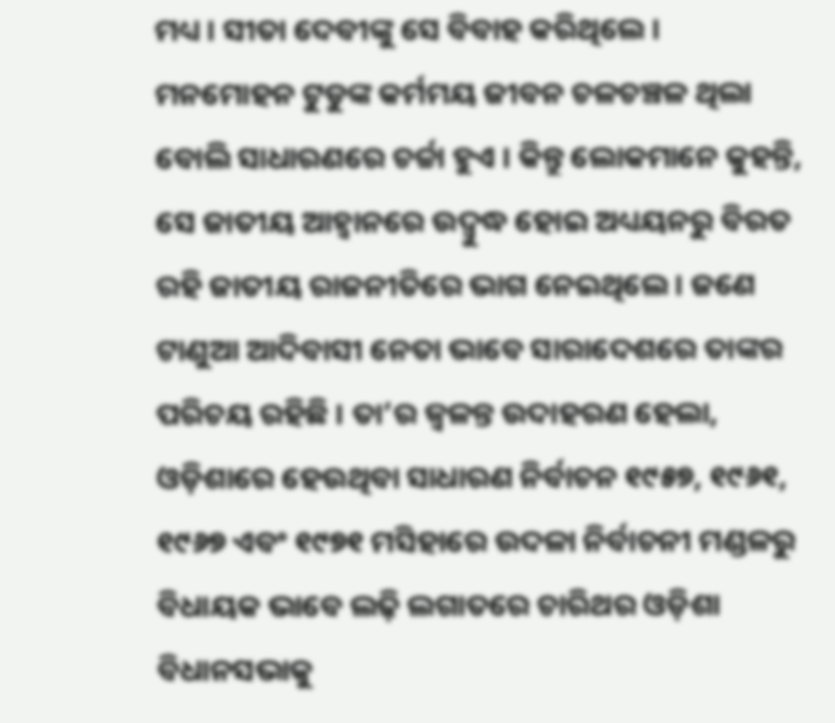ମଧ୍ୟ । ସୀତା ଦେବୀଙ୍କୁ ସେ ବିବାହ କରିଥିଲେ ।
ମନମୋହନ ଟୁଡୁଙ୍କ କର୍ମମୟ ଜୀବନ ଚଳଚଞ୍ଚଳ ଥିଲା ବୋଲି ସାଧାରଣରେ ଚର୍ଚ୍ଚା ହୁଏ । କିନ୍ତୁ ଲୋକମାନେ କୁହନ୍ତି, ସେ ଜାତୀୟ ଆହ୍ୱାନରେ ଉଦ୍ବୁଦ୍ଧ ହୋଇ ଅଧ୍ୟୟନରୁ ବିରତ ରହି ଜାତୀୟ ରାଜନୀତିରେ ଭାଗ ନେଇଥିଲେ । ଜଣେ ଟାଣୁଆ ଆଦିବାସୀ ନେତା ଭାବେ ସାରାଦେଶରେ ତାଙ୍କର ପରିଚୟ ରହିଛି । ତା’ର ଜ୍ୱଳନ୍ତ ଉଦାହରଣ ହେଲା, ଓଡ଼ିଶାରେ ହେଉଥିବା ସାଧାରଣ ନିର୍ବାଚନ ୧୯୫୭, ୧୯୬୧, ୧୯୬୭ ଏବଂ ୧୯୭୧ ମସିହାରେ ଉଦଳା ନିର୍ବାଚନୀ ମଣ୍ଡଳରୁ ବିଧାୟକ ଭାବେ ଲଢ଼ି ଲଗାତରେ ଚାରିଥର ଓଡ଼ିଶା ବିଧାନସଭାକୁ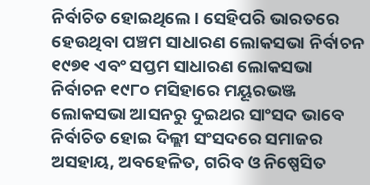ନିର୍ବାଚିତ ହୋଇଥିଲେ । ସେହିପରି ଭାରତରେ ହେଉଥିବା ପଞ୍ଚମ ସାଧାରଣ ଲୋକସଭା ନିର୍ବାଚନ ୧୯୭୧ ଏବଂ ସପ୍ତମ ସାଧାରଣ ଲୋକସଭା ନିର୍ବାଚନ ୧୯୮୦ ମସିହାରେ ମୟୂରଭଞ୍ଜ ଲୋକସଭା ଆସନରୁ ଦୁଇଥର ସାଂସଦ ଭାବେ ନିର୍ବାଚିତ ହୋଇ ଦିଲ୍ଲୀ ସଂସଦରେ ସମାଜର ଅସହାୟ, ଅବହେଳିତ, ଗରିବ ଓ ନିଷ୍ପେସିତ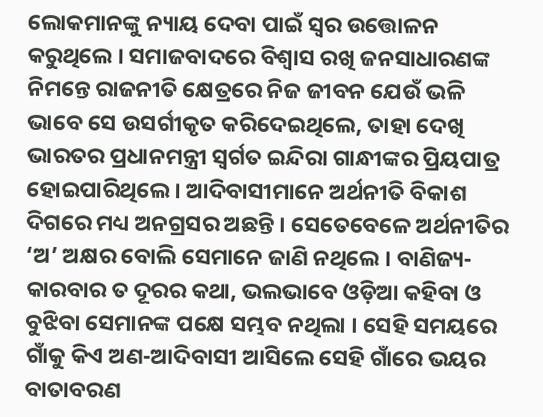ଲୋକମାନଙ୍କୁ ନ୍ୟାୟ ଦେବା ପାଇଁ ସ୍ୱର ଉତ୍ତୋଳନ କରୁଥିଲେ । ସମାଜବାଦରେ ବିଶ୍ୱାସ ରଖି ଜନସାଧାରଣଙ୍କ ନିମନ୍ତେ ରାଜନୀତି କ୍ଷେତ୍ରରେ ନିଜ ଜୀବନ ଯେଉଁ ଭଳି ଭାବେ ସେ ଉସର୍ଗୀକୃତ କରିଦେଇଥିଲେ, ତାହା ଦେଖି ଭାରତର ପ୍ରଧାନମନ୍ତ୍ରୀ ସ୍ୱର୍ଗତ ଇନ୍ଦିରା ଗାନ୍ଧୀଙ୍କର ପ୍ରିୟପାତ୍ର ହୋଇପାରିଥିଲେ । ଆଦିବାସୀମାନେ ଅର୍ଥନୀତି ବିକାଶ ଦିଗରେ ମଧ୍ୟ ଅନଗ୍ରସର ଅଛନ୍ତି । ସେତେବେଳେ ଅର୍ଥନୀତିର ‘ଅ’ ଅକ୍ଷର ବୋଲି ସେମାନେ ଜାଣି ନଥିଲେ । ବାଣିଜ୍ୟ-କାରବାର ତ ଦୂରର କଥା, ଭଲଭାବେ ଓଡ଼ିଆ କହିବା ଓ ବୁଝିବା ସେମାନଙ୍କ ପକ୍ଷେ ସମ୍ଭବ ନଥିଲା । ସେହି ସମୟରେ ଗାଁକୁ କିଏ ଅଣ-ଆଦିବାସୀ ଆସିଲେ ସେହି ଗାଁରେ ଭୟର ବାତାବରଣ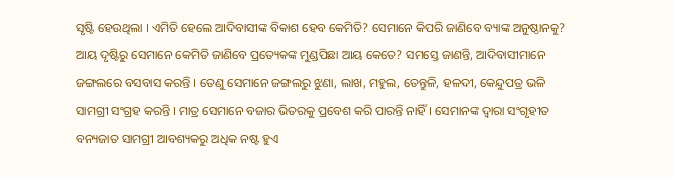ସୃଷ୍ଟି ହେଉଥିଲା । ଏମିତି ହେଲେ ଆଦିବାସୀଙ୍କ ବିକାଶ ହେବ କେମିତି? ସେମାନେ କିପରି ଜାଣିବେ ବ୍ୟାଙ୍କ ଅନୁଷ୍ଠାନକୁ? ଆୟ ଦୃଷ୍ଟିରୁ ସେମାନେ କେମିତି ଜାଣିବେ ପ୍ରତ୍ୟେକଙ୍କ ମୁଣ୍ଡପିଛା ଆୟ କେତେ? ସମସ୍ତେ ଜାଣନ୍ତି, ଆଦିବାସୀମାନେ ଜଙ୍ଗଲରେ ବସବାସ କରନ୍ତି । ତେଣୁ ସେମାନେ ଜଙ୍ଗଲରୁ ଝୁଣା, ଲାଖ, ମହୁଲ, ତେନ୍ତୁଳି, ହଳଦୀ, କେନ୍ଦୁପତ୍ର ଭଳି ସାମଗ୍ରୀ ସଂଗ୍ରହ କରନ୍ତି । ମାତ୍ର ସେମାନେ ବଜାର ଭିତରକୁ ପ୍ରବେଶ କରି ପାରନ୍ତି ନାହିଁ । ସେମାନଙ୍କ ଦ୍ୱାରା ସଂଗୃହୀତ ବନ୍ୟଜାତ ସାମଗ୍ରୀ ଆବଶ୍ୟକରୁ ଅଧିକ ନଷ୍ଟ ହୁଏ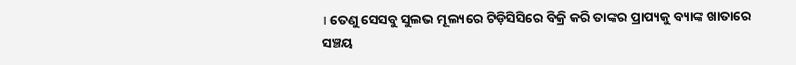। ତେଣୁ ସେସବୁ ସୁଲଭ ମୂଲ୍ୟରେ ଟିଡ଼ିସିସିରେ ବିକ୍ରି କରି ତାଙ୍କର ପ୍ରାପ୍ୟକୁ ବ୍ୟାଙ୍କ ଖାତାରେ ସଞ୍ଚୟ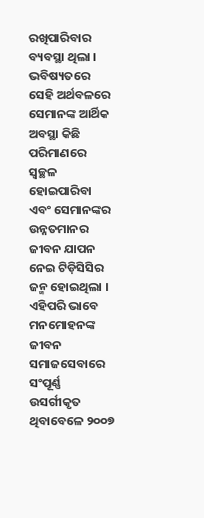ରଖିପାରିବାର ବ୍ୟବସ୍ଥା ଥିଲା । ଭବିଷ୍ୟତରେ ସେହି ଅର୍ଥବଳରେ ସେମାନଙ୍କ ଆର୍ଥିକ ଅବସ୍ଥା କିଛି ପରିମାଣରେ ସ୍ୱଚ୍ଛଳ ହୋଇପାରିବା ଏବଂ ସେମାନଙ୍କର ଉନ୍ନତମାନର ଜୀବନ ଯାପନ ନେଇ ଟିଡ଼ିସିସିର ଜନ୍ମ ହୋଇଥିଲା । ଏହିପରି ଭାବେ ମନମୋହନଙ୍କ ଜୀବନ ସମାଜସେବାରେ ସଂପୂର୍ଣ୍ଣ ଉସର୍ଗୀକୃତ ଥିବାବେଳେ ୨୦୦୭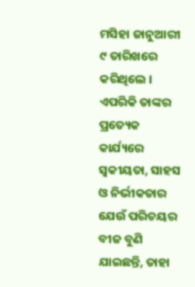ମସିହା ଜାନୁଆରୀ ୯ ତାରିଖରେ କରିଥିଲେ । ଏପରିକି ତାଙ୍କର ପ୍ରତ୍ୟେକ କାର୍ଯ୍ୟରେ ସ୍ୱକୀୟତା, ସାହସ ଓ ନିର୍ଭୀକତାର ଯେଉଁ ପରିଚୟର ବୀଜ ବୁଣି ଯାଇଛନ୍ତି, ତାହା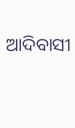ଆଦିବାସୀ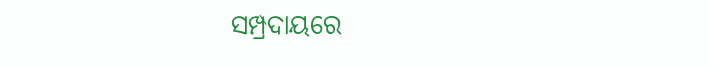ସମ୍ପ୍ରଦାୟରେ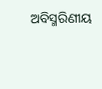ଅବିସ୍ମରିଣୀୟ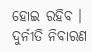ହୋଇ ରହିବ ।
ଦୁର୍ନୀତି ନିବାରଣ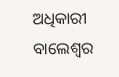ଅଧିକାରୀ
ବାଲେଶ୍ୱର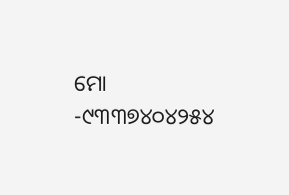ମୋ -୯୩୩୭୪୦୪୨୫୪